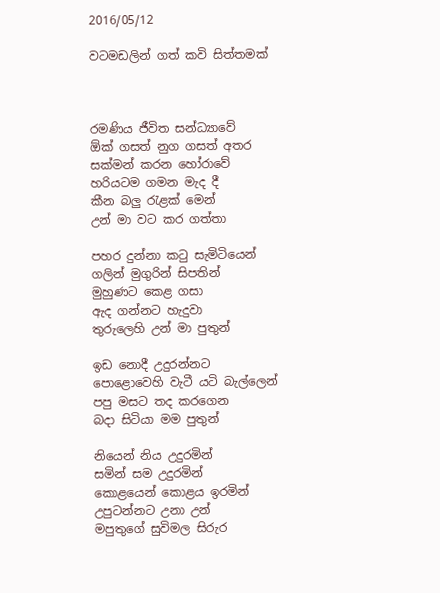2016/05/12

වටමඩලින් ගත් කවි සිත්තමක්



රමණිය ජීවිත සන්ධ්‍යාවේ
ඕක් ගසත් නුග ගසත් අතර
සක්මන් කරන හෝරාවේ
හරියටම ගමන මැද දී
කීන බලු රැළක් මෙන්
උන් මා වට කර ගත්තා

පහර දුන්නා කටු සැමිටියෙන්
ගලින් මුගුරින් සිපතින්
මුහුණට කෙළ ගසා
ඇද ගන්නට හැදුවා
තුරුලෙහි උන් මා පුතුන්

ඉඩ නොදී උදුරන්නට
පොළොවෙහි වැටී යටි බැල්ලෙන්
පපු මසට තද කරගෙන
බදා සිටියා මම පුතුන්

නියෙන් නිය උදුරමින්
සමින් සම උදුරමින්
කොළයෙන් කොළය ඉරමින්
උපුටන්නට උනා උන්
මපුතුගේ සුවිමල සිරුර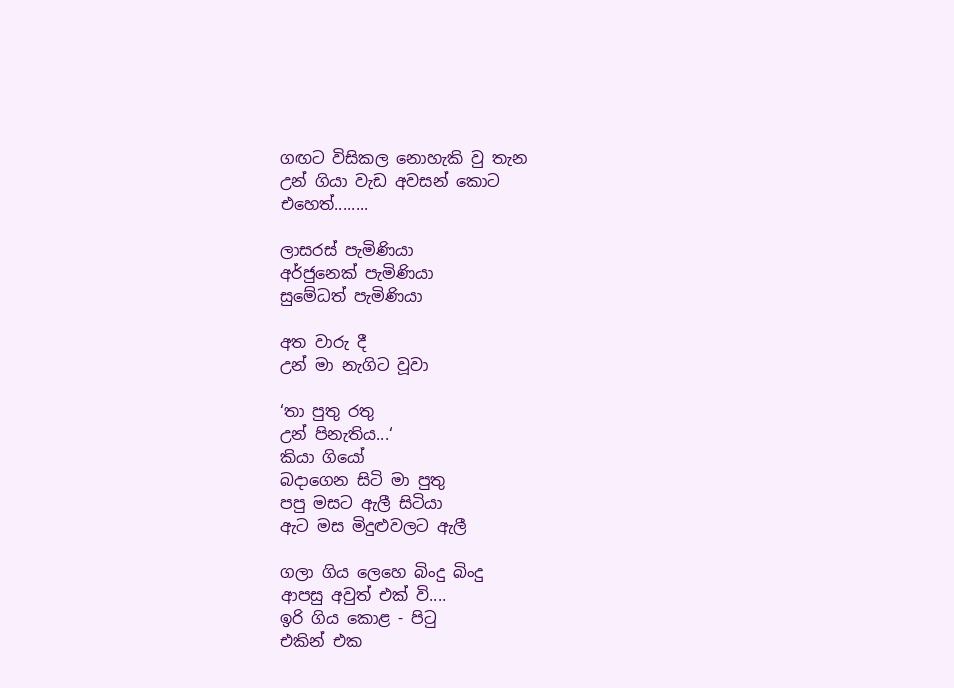ගඟට විසිකල නොහැකි වු තැන
උන් ගියා වැඩ අවසන් කොට
එහෙත්........

ලාසරස් පැමිණියා
අර්ජුනෙක් පැමිණියා
සුමේධත් පැමිණියා

අත වාරු දී
උන් මා නැගිට වූවා

‘තා පුතු රතු
උන් පිනැතිය...‘
කියා ගියෝ
බදාගෙන සිටි මා පුතු
පපු මසට ඇලී සිටියා
ඇට මස මිදුළුවලට ඇලී

ගලා ගිය ලෙහෙ බිංදු බිංදු
ආපසු අවුත් එක් වි....
ඉරි ගිය කොළ - පිටු
එකින් එක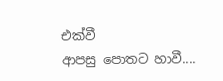එක්වී
ආපසු පොතට හාවී....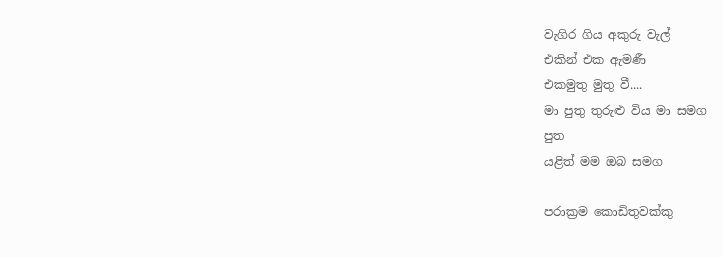වැගිර ගිය අකුරු වැල්
එකින් එක ඇමණී
එකමුතු මුතු වී....
මා පුතු තුරුළු විය මා සමග
පුත
යළිත් මම ඔබ සමග

පරාක්‍රම කොඩිතුවක්කු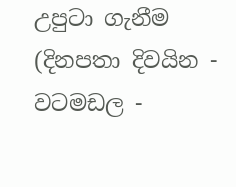උපුටා ගැනීම (දිනපතා දිවයින - වටමඩල -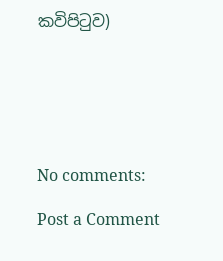කවිපිටුව)






No comments:

Post a Comment